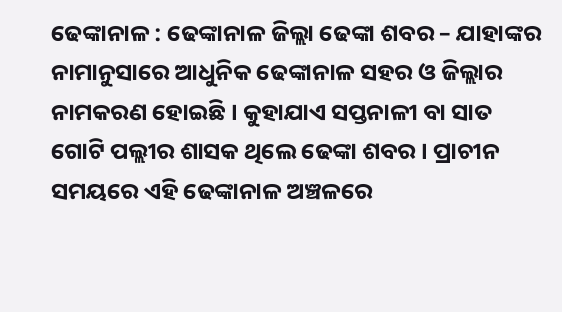ଢେଙ୍କାନାଳ : ଢେଙ୍କାନାଳ ଜିଲ୍ଲା ଢେଙ୍କା ଶବର – ଯାହାଙ୍କର ନାମାନୁସାରେ ଆଧୁନିକ ଢେଙ୍କାନାଳ ସହର ଓ ଜିଲ୍ଲାର ନାମକରଣ ହୋଇଛି । କୁହାଯାଏ ସପ୍ତନାଳୀ ବା ସାତ ଗୋଟି ପଲ୍ଲୀର ଶାସକ ଥିଲେ ଢେଙ୍କା ଶବର । ପ୍ରାଚୀନ ସମୟରେ ଏହି ଢେଙ୍କାନାଳ ଅଞ୍ଚଳରେ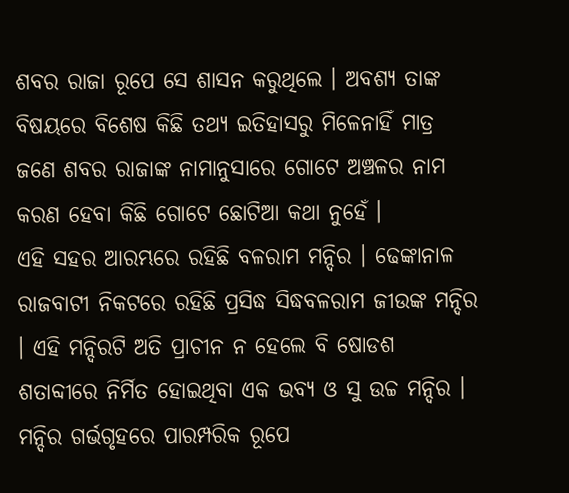ଶବର ରାଜା ରୂପେ ସେ ଶାସନ କରୁଥିଲେ । ଅବଶ୍ୟ ତାଙ୍କ ବିଷୟରେ ବିଶେଷ କିଛି ତଥ୍ୟ ଇତିହାସରୁ ମିଳେନାହିଁ ମାତ୍ର ଜଣେ ଶବର ରାଜାଙ୍କ ନାମାନୁସାରେ ଗୋଟେ ଅଞ୍ଚଳର ନାମ କରଣ ହେବା କିଛି ଗୋଟେ ଛୋଟିଆ କଥା ନୁହେଁ ।
ଏହି ସହର ଆରମ୍ଭରେ ରହିଛି ବଳରାମ ମନ୍ଦିର । ଢେଙ୍କାନାଳ ରାଜବାଟୀ ନିକଟରେ ରହିଛି ପ୍ରସିଦ୍ଧ ସିଦ୍ଧବଳରାମ ଜୀଉଙ୍କ ମନ୍ଦିର । ଏହି ମନ୍ଦିରଟି ଅତି ପ୍ରାଚୀନ ନ ହେଲେ ବି ଷୋଡଶ ଶତାବ୍ଦୀରେ ନିର୍ମିତ ହୋଇଥିବା ଏକ ଭବ୍ୟ ଓ ସୁ ଉଚ୍ଚ ମନ୍ଦିର । ମନ୍ଦିର ଗର୍ଭଗୃହରେ ପାରମ୍ପରିକ ରୂପେ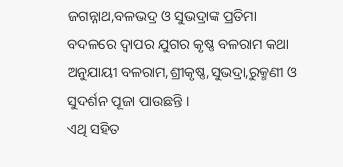ଜଗନ୍ନାଥ,ବଳଭଦ୍ର ଓ ସୁଭଦ୍ରାଙ୍କ ପ୍ରତିମା ବଦଳରେ ଦ୍ୱାପର ଯୁଗର କୃଷ୍ଣ ବଳରାମ କଥା ଅନୁଯାୟୀ ବଳରାମ,ଶ୍ରୀକୃଷ୍ଣ,ସୁଭଦ୍ରା,ରୁକ୍ମଣୀ ଓ ସୁଦର୍ଶନ ପୂଜା ପାଉଛନ୍ତି ।
ଏଥି ସହିତ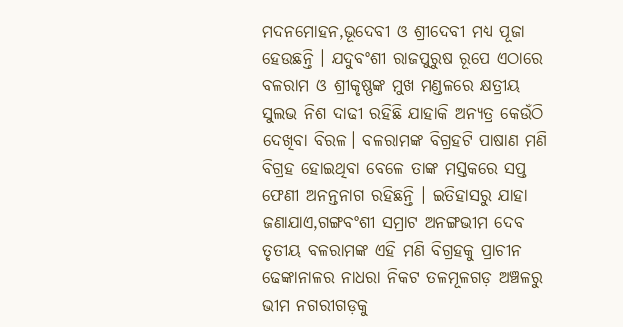ମଦନମୋହନ,ଭୂଦେବୀ ଓ ଶ୍ରୀଦେବୀ ମଧ୍ୟ ପୂଜା ହେଉଛନ୍ତି । ଯଦୁବଂଶୀ ରାଜପୁରୁଷ ରୂପେ ଏଠାରେ ବଳରାମ ଓ ଶ୍ରୀକୃଷ୍ଣଙ୍କ ମୁଖ ମଣ୍ଡଳରେ କ୍ଷତ୍ରୀୟ ସୁଲଭ ନିଶ ଦାଢୀ ରହିଛି ଯାହାକି ଅନ୍ୟତ୍ର କେଉଁଠି ଦେଖିବା ବିରଳ। ବଳରାମଙ୍କ ବିଗ୍ରହଟି ପାଷାଣ ମଣି ବିଗ୍ରହ ହୋଇଥିବା ବେଳେ ତାଙ୍କ ମସ୍ତକରେ ସପ୍ତ ଫେଣୀ ଅନନ୍ତନାଗ ରହିଛନ୍ତି । ଇତିହାସରୁ ଯାହା ଜଣାଯାଏ,ଗଙ୍ଗବଂଶୀ ସମ୍ରାଟ ଅନଙ୍ଗଭୀମ ଦେବ ତୃତୀୟ ବଳରାମଙ୍କ ଏହି ମଣି ବିଗ୍ରହକୁ ପ୍ରାଚୀନ ଢେଙ୍କାନାଳର ନାଧରା ନିକଟ ତଳମୂଳଗଡ଼ ଅଞ୍ଚଳରୁ ଭୀମ ନଗରୀଗଡ଼କୁ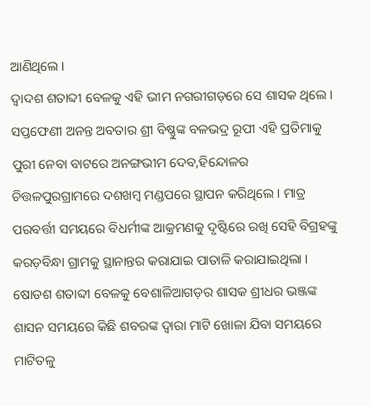ଆଣିଥିଲେ ।
ଦ୍ୱାଦଶ ଶତାବ୍ଦୀ ବେଳକୁ ଏହି ଭୀମ ନଗରୀଗଡ଼ରେ ସେ ଶାସକ ଥିଲେ। ସପ୍ତଫେଣୀ ଅନନ୍ତ ଅବତାର ଶ୍ରୀ ବିଷ୍ଣୁଙ୍କ ବଳଭଦ୍ର ରୂପୀ ଏହି ପ୍ରତିମାକୁ ପୁରୀ ନେବା ବାଟରେ ଅନଙ୍ଗଭୀମ ଦେବ,ହିନ୍ଦୋଳର ଚିତ୍ତଳପୁରଗ୍ରାମରେ ଦଶଖମ୍ବ ମଣ୍ଡପରେ ସ୍ଥାପନ କରିଥିଲେ । ମାତ୍ର ପରବର୍ତ୍ତୀ ସମୟରେ ବିଧର୍ମୀଙ୍କ ଆକ୍ରମଣକୁ ଦୃଷ୍ଟିରେ ରଖି ସେହି ବିଗ୍ରହଙ୍କୁ କରଡ଼ବିନ୍ଧା ଗ୍ରାମକୁ ସ୍ଥାନାନ୍ତର କରାଯାଇ ପାତାଳି କରାଯାଇଥିଲା । ଷୋଡଶ ଶତାବ୍ଦୀ ବେଳକୁ ବେଶାଳିଆଗଡ଼ର ଶାସକ ଶ୍ରୀଧର ଭଞ୍ଜଙ୍କ ଶାସନ ସମୟରେ କିଛି ଶବରଙ୍କ ଦ୍ୱାରା ମାଟି ଖୋଳା ଯିବା ସମୟରେ ମାଟିତଳୁ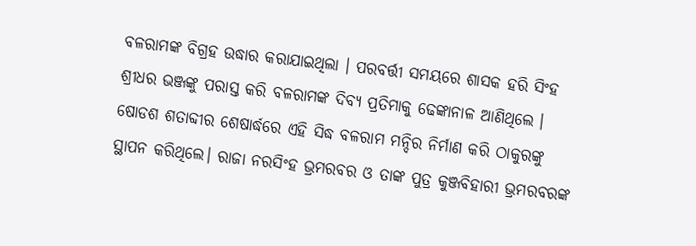ବଳରାମଙ୍କ ବିଗ୍ରହ ଉଦ୍ଧାର କରାଯାଇଥିଲା । ପରବର୍ତ୍ତୀ ସମୟରେ ଶାସକ ହରି ସିଂହ ଶ୍ରୀଧର ଭଞ୍ଜଙ୍କୁ ପରାସ୍ତ କରି ବଳରାମଙ୍କ ଦିବ୍ୟ ପ୍ରତିମାକୁ ଢେଙ୍କାନାଳ ଆଣିଥିଲେ ।
ଷୋଡଶ ଶତାବ୍ଦୀର ଶେଷାର୍ଦ୍ଧରେ ଏହି ସିଦ୍ଧ ବଳରାମ ମନ୍ଦିର ନିର୍ମାଣ କରି ଠାକୁରଙ୍କୁ ସ୍ଥାପନ କରିଥିଲେ। ରାଜା ନରସିଂହ ଭ୍ରମରବର ଓ ତାଙ୍କ ପୁତ୍ର କୁଞ୍ଜବିହାରୀ ଭ୍ରମରବରଙ୍କ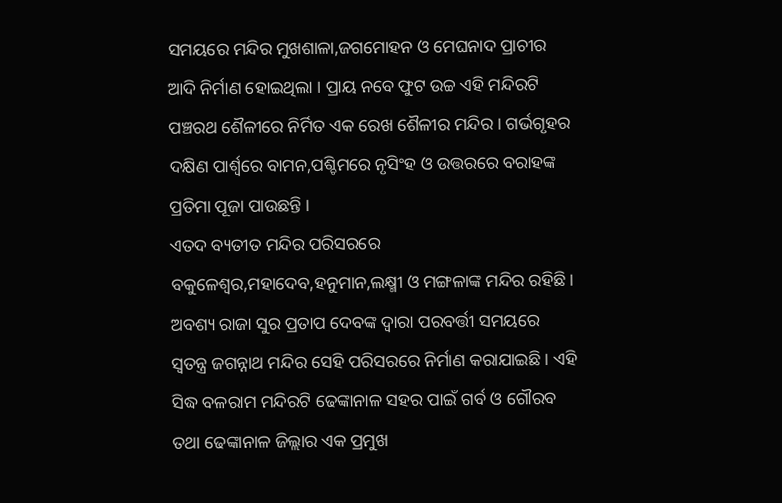ସମୟରେ ମନ୍ଦିର ମୁଖଶାଳା,ଜଗମୋହନ ଓ ମେଘନାଦ ପ୍ରାଚୀର ଆଦି ନିର୍ମାଣ ହୋଇଥିଲା । ପ୍ରାୟ ନବେ ଫୁଟ ଉଚ୍ଚ ଏହି ମନ୍ଦିରଟି ପଞ୍ଚରଥ ଶୈଳୀରେ ନିର୍ମିତ ଏକ ରେଖ ଶୈଳୀର ମନ୍ଦିର। ଗର୍ଭଗୃହର ଦକ୍ଷିଣ ପାର୍ଶ୍ୱରେ ବାମନ,ପଶ୍ଚିମରେ ନୃସିଂହ ଓ ଉତ୍ତରରେ ବରାହଙ୍କ ପ୍ରତିମା ପୂଜା ପାଉଛନ୍ତି ।
ଏତଦ ବ୍ୟତୀତ ମନ୍ଦିର ପରିସରରେ ବକୁଳେଶ୍ୱର,ମହାଦେବ,ହନୁମାନ,ଲକ୍ଷ୍ମୀ ଓ ମଙ୍ଗଳାଙ୍କ ମନ୍ଦିର ରହିଛି । ଅବଶ୍ୟ ରାଜା ସୁର ପ୍ରତାପ ଦେବଙ୍କ ଦ୍ୱାରା ପରବର୍ତ୍ତୀ ସମୟରେ ସ୍ୱତନ୍ତ୍ର ଜଗନ୍ନାଥ ମନ୍ଦିର ସେହି ପରିସରରେ ନିର୍ମାଣ କରାଯାଇଛି । ଏହି ସିଦ୍ଧ ବଳରାମ ମନ୍ଦିରଟି ଢେଙ୍କାନାଳ ସହର ପାଇଁ ଗର୍ବ ଓ ଗୌରବ ତଥା ଢେଙ୍କାନାଳ ଜିଲ୍ଲାର ଏକ ପ୍ରମୁଖ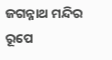ଜଗନ୍ନାଥ ମନ୍ଦିର ରୂପେ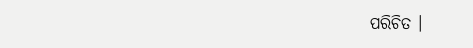ପରିଚିତ ।